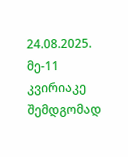24.08.2025. მე-11 კვირიაკე შემდგომად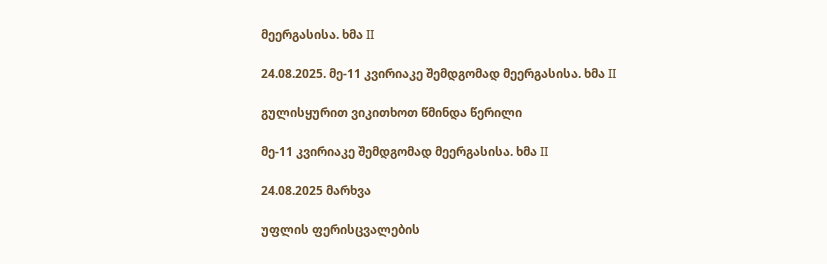მეერგასისა. ხმა II

24.08.2025. მე-11 კვირიაკე შემდგომად მეერგასისა. ხმა II

გულისყურით ვიკითხოთ წმინდა წერილი

მე-11 კვირიაკე შემდგომად მეერგასისა. ხმა II

24.08.2025 მარხვა

უფლის ფერისცვალების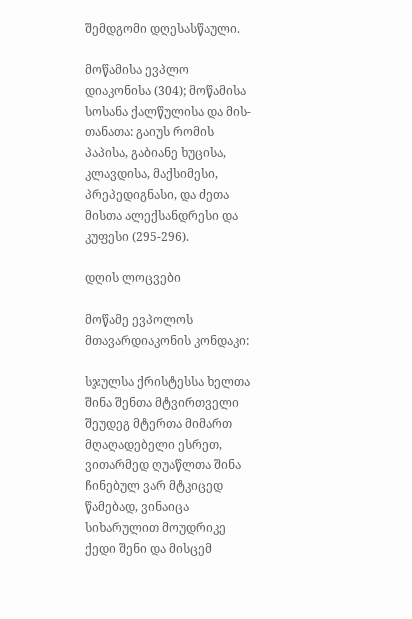შემდგომი დღესასწაული.

მოწამისა ევპლო დიაკონისა (304); მოწამისა სოსანა ქალწულისა და მის-თანათა: გაიუს რომის პაპისა, გაბიანე ხუცისა, კლავდისა, მაქსიმესი, პრეპედიგნასი, და ძეთა მისთა ალექსანდრესი და კუფესი (295-296).

დღის ლოცვები

მოწამე ევპოლოს მთავარდიაკონის კონდაკი:

სჯულსა ქრისტესსა ხელთა შინა შენთა მტვირთველი შეუდეგ მტერთა მიმართ მღაღადებელი ესრეთ, ვითარმედ ღუაწლთა შინა ჩინებულ ვარ მტკიცედ წამებად, ვინაიცა სიხარულით მოუდრიკე ქედი შენი და მისცემ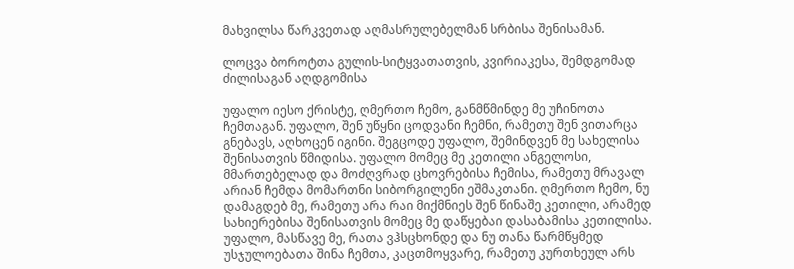მახვილსა წარკვეთად აღმასრულებელმან სრბისა შენისამან.

ლოცვა ბოროტთა გულის-სიტყვათათვის, კვირიაკესა, შემდგომად ძილისაგან აღდგომისა

უფალო იესო ქრისტე, ღმერთო ჩემო, განმწმინდე მე უჩინოთა ჩემთაგან. უფალო, შენ უწყნი ცოდვანი ჩემნი, რამეთუ შენ ვითარცა გნებავს, აღხოცენ იგინი. შეგცოდე უფალო, შემინდვენ მე სახელისა შენისათვის წმიდისა. უფალო მომეც მე კეთილი ანგელოსი, მმართებელად და მოძღვრად ცხოვრებისა ჩემისა, რამეთუ მრავალ არიან ჩემდა მომართნი სიბორგილენი ეშმაკთანი. ღმერთო ჩემო, ნუ დამაგდებ მე, რამეთუ არა რაი მიქმნიეს შენ წინაშე კეთილი, არამედ სახიერებისა შენისათვის მომეც მე დაწყებაი დასაბამისა კეთილისა. უფალო, მასწავე მე, რათა ვჰსცხონდე და ნუ თანა წარმწყმედ უსჯულოებათა შინა ჩემთა, კაცთმოყვარე, რამეთუ კურთხეულ არს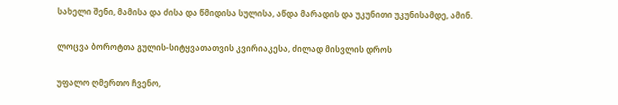სახელი შენი, მამისა და ძისა და წმიდისა სულისა, აწდა მარადის და უკუნითი უკუნისამდე, ამინ.

ლოცვა ბოროტთა გულის-სიტყვათათვის კვირიაკესა, ძილად მისვლის დროს

უფალო ღმერთო ჩვენო,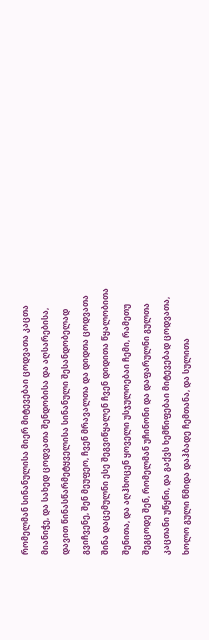რომელმან სინანულისა მიერ მიტევებაი ცოდვათა კაცთა მიანიჭე, და სახედ ცოდვათა შენდობისა და აღსარებისა, დავით წინასწარმეტყველისა სინანული შესანდობელად გვიჩვენე, შენ მეუფეო, ჩვენ მრავალთა და დიდთა ცოდვათა შინა დაცემულნი ესე შეგვიწყალენ ჩვენ დიდითა წყალობითა შენითა, და აღჰხოცენ ყოველი უსჯულოებაი ჩემი, რამეთუ შეგცოდე შენ, რომელმან უჩინონი და დაფარულნი გულთა კაცთანი უწყნი, და გაქვს ხემწიფებაი მიტევებად ცოდვათა, ხოლო გული წმიდა დაჰბადე ჩემთანა, და სულითა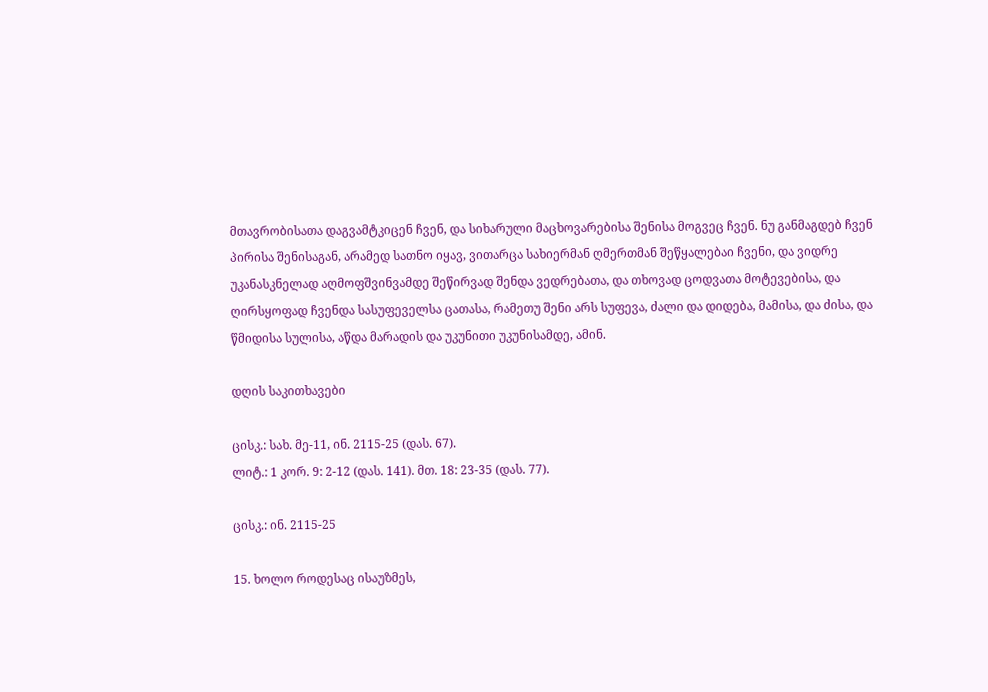მთავრობისათა დაგვამტკიცენ ჩვენ, და სიხარული მაცხოვარებისა შენისა მოგვეც ჩვენ. ნუ განმაგდებ ჩვენ პირისა შენისაგან, არამედ სათნო იყავ, ვითარცა სახიერმან ღმერთმან შეწყალებაი ჩვენი, და ვიდრე უკანასკნელად აღმოფშვინვამდე შეწირვად შენდა ვედრებათა, და თხოვად ცოდვათა მოტევებისა, და ღირსყოფად ჩვენდა სასუფეველსა ცათასა, რამეთუ შენი არს სუფევა, ძალი და დიდება, მამისა, და ძისა, და წმიდისა სულისა, აწდა მარადის და უკუნითი უკუნისამდე, ამინ.

დღის საკითხავები

ცისკ.: სახ. მე-11, ინ. 2115-25 (დას. 67).
ლიტ.: 1 კორ. 9: 2-12 (დას. 141). მთ. 18: 23-35 (დას. 77).

ცისკ.: ინ. 2115-25

15. ხოლო როდესაც ისაუზმეს,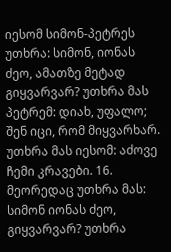იესომ სიმონ-პეტრეს უთხრა: სიმონ, იონას ძეო, ამათზე მეტად გიყვარვარ? უთხრა მას პეტრემ: დიახ, უფალო; შენ იცი, რომ მიყვარხარ. უთხრა მას იესომ: აძოვე ჩემი კრავები. 16. მეორედაც უთხრა მას: სიმონ იონას ძეო, გიყვარვარ? უთხრა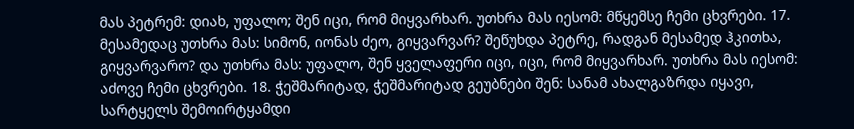მას პეტრემ: დიახ, უფალო; შენ იცი, რომ მიყვარხარ. უთხრა მას იესომ: მწყემსე ჩემი ცხვრები. 17. მესამედაც უთხრა მას: სიმონ, იონას ძეო, გიყვარვარ? შეწუხდა პეტრე, რადგან მესამედ ჰკითხა, გიყვარვარო? და უთხრა მას: უფალო, შენ ყველაფერი იცი, იცი, რომ მიყვარხარ. უთხრა მას იესომ: აძოვე ჩემი ცხვრები. 18. ჭეშმარიტად, ჭეშმარიტად გეუბნები შენ: სანამ ახალგაზრდა იყავი, სარტყელს შემოირტყამდი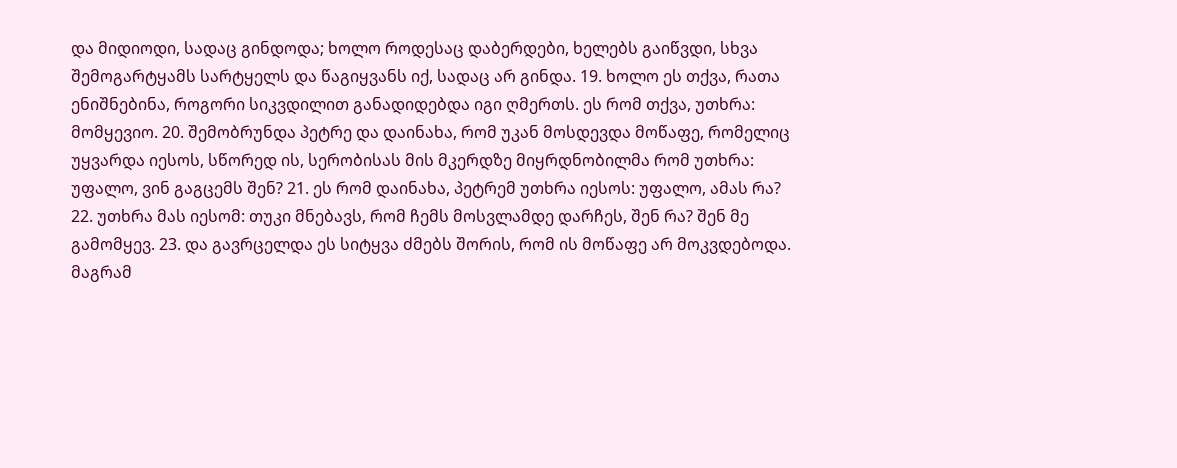და მიდიოდი, სადაც გინდოდა; ხოლო როდესაც დაბერდები, ხელებს გაიწვდი, სხვა შემოგარტყამს სარტყელს და წაგიყვანს იქ, სადაც არ გინდა. 19. ხოლო ეს თქვა, რათა ენიშნებინა, როგორი სიკვდილით განადიდებდა იგი ღმერთს. ეს რომ თქვა, უთხრა: მომყევიო. 20. შემობრუნდა პეტრე და დაინახა, რომ უკან მოსდევდა მოწაფე, რომელიც უყვარდა იესოს, სწორედ ის, სერობისას მის მკერდზე მიყრდნობილმა რომ უთხრა: უფალო, ვინ გაგცემს შენ? 21. ეს რომ დაინახა, პეტრემ უთხრა იესოს: უფალო, ამას რა? 22. უთხრა მას იესომ: თუკი მნებავს, რომ ჩემს მოსვლამდე დარჩეს, შენ რა? შენ მე გამომყევ. 23. და გავრცელდა ეს სიტყვა ძმებს შორის, რომ ის მოწაფე არ მოკვდებოდა. მაგრამ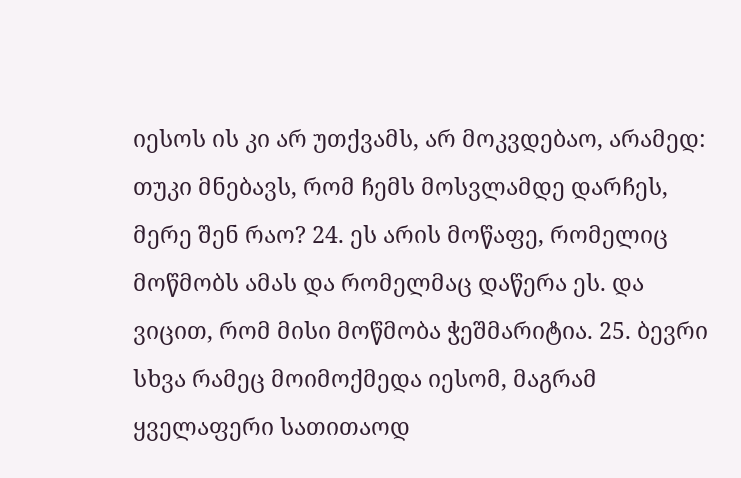იესოს ის კი არ უთქვამს, არ მოკვდებაო, არამედ: თუკი მნებავს, რომ ჩემს მოსვლამდე დარჩეს, მერე შენ რაო? 24. ეს არის მოწაფე, რომელიც მოწმობს ამას და რომელმაც დაწერა ეს. და ვიცით, რომ მისი მოწმობა ჭეშმარიტია. 25. ბევრი სხვა რამეც მოიმოქმედა იესომ, მაგრამ ყველაფერი სათითაოდ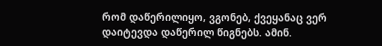რომ დაწერილიყო, ვგონებ, ქვეყანაც ვერ დაიტევდა დაწერილ წიგნებს. ამინ.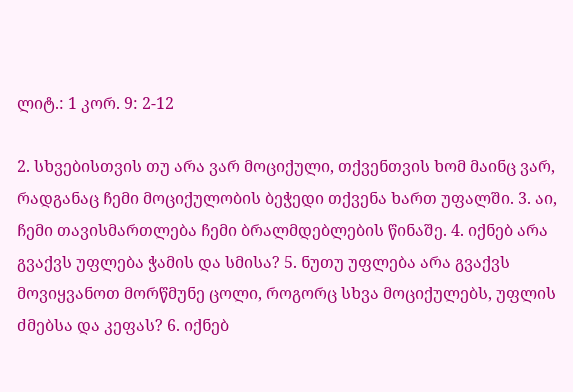ლიტ.: 1 კორ. 9: 2-12

2. სხვებისთვის თუ არა ვარ მოციქული, თქვენთვის ხომ მაინც ვარ, რადგანაც ჩემი მოციქულობის ბეჭედი თქვენა ხართ უფალში. 3. აი, ჩემი თავისმართლება ჩემი ბრალმდებლების წინაშე. 4. იქნებ არა გვაქვს უფლება ჭამის და სმისა? 5. ნუთუ უფლება არა გვაქვს მოვიყვანოთ მორწმუნე ცოლი, როგორც სხვა მოციქულებს, უფლის ძმებსა და კეფას? 6. იქნებ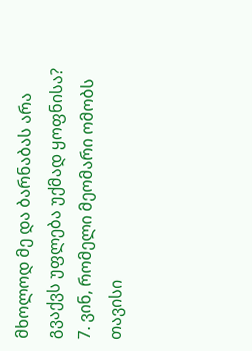მხოლოდ მე და ბარნაბას არა გვაქვს უფლება უქმად ყოფნისა? 7. ვინ, რომელი მეომარი ომობს თავისი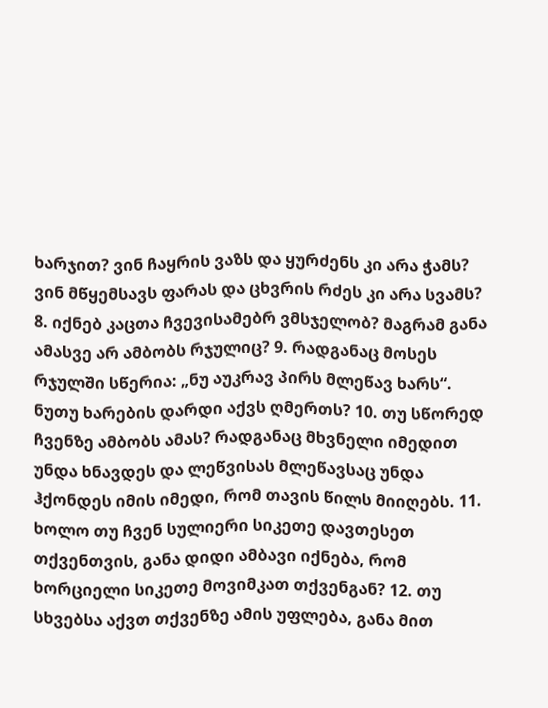ხარჯით? ვინ ჩაყრის ვაზს და ყურძენს კი არა ჭამს? ვინ მწყემსავს ფარას და ცხვრის რძეს კი არა სვამს? 8. იქნებ კაცთა ჩვევისამებრ ვმსჯელობ? მაგრამ განა ამასვე არ ამბობს რჯულიც? 9. რადგანაც მოსეს რჯულში სწერია: „ნუ აუკრავ პირს მლეწავ ხარს“. ნუთუ ხარების დარდი აქვს ღმერთს? 10. თუ სწორედ ჩვენზე ამბობს ამას? რადგანაც მხვნელი იმედით უნდა ხნავდეს და ლეწვისას მლეწავსაც უნდა ჰქონდეს იმის იმედი, რომ თავის წილს მიიღებს. 11. ხოლო თუ ჩვენ სულიერი სიკეთე დავთესეთ თქვენთვის, განა დიდი ამბავი იქნება, რომ ხორციელი სიკეთე მოვიმკათ თქვენგან? 12. თუ სხვებსა აქვთ თქვენზე ამის უფლება, განა მით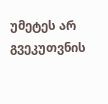უმეტეს არ გვეკუთვნის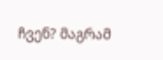ჩვენ? მაგრამ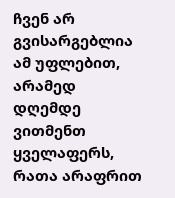ჩვენ არ გვისარგებლია ამ უფლებით, არამედ დღემდე ვითმენთ ყველაფერს, რათა არაფრით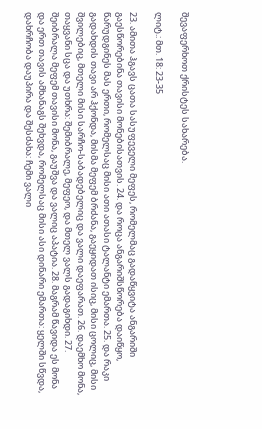შევაფერხოთ ქრისტეს სახარება.

ლიტ.: მთ. 18: 23-35

23. ამითა ჰგავს ცათა სასუფეველი მეფეს, რომელმაც გადაწყვიტა ანგარიში გაესწორებინა თავისი მონებისათვის. 24. და როცა ანგარიშსწორება დაიწყო, წარუდგინეს მას ერთი, რომელსაც მისი ათი ათასი ტალანტი ემართა. 25. და რაკი გადახდის თავი არ ჰქონდა, მისმა მეფემ ბრძანა, გაეყიდათ ისიც, მისი ცოლიც, მისი შვილებიც, მთელი მისი სარჩო-საბადებელიც და ვალი დაეფარათ. 26. დაემხო მონა, თაყვანი სცა და უთხრა: შემიბრალე, მეფეო, და მთელ ვალს გადაგიხდი. 27. შეიბრალა მეფემ თავისი მონა, გაუშვა და ვალიც აპატია. 28. მაგრამ წავიდა ეს მონა და ერთ თავის ამხანაგს შეხვდა, რომელსაც მისი ასი დინარი ემართა: ყელში სწვდა, დახრჩობა დაუპირა და შესძახა: ჩემი ვალი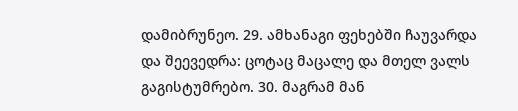დამიბრუნეო. 29. ამხანაგი ფეხებში ჩაუვარდა და შეევედრა: ცოტაც მაცალე და მთელ ვალს გაგისტუმრებო. 30. მაგრამ მან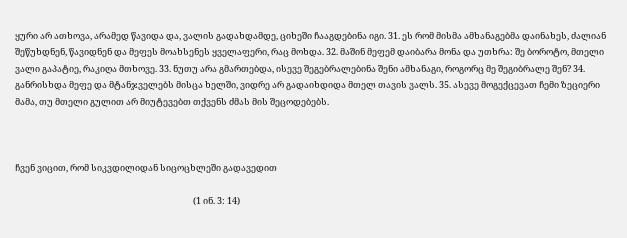ყური არ ათხოვა, არამედ წავიდა და, ვალის გადახდამდე, ციხეში ჩააგდებინა იგი. 31. ეს რომ მისმა ამხანაგებმა დაინახეს, ძალიან შეწუხდნენ, წავიდნენ და მეფეს მოახსენეს ყველაფერი, რაც მოხდა. 32. მაშინ მეფემ დაიბარა მონა და უთხრა: შე ბოროტო, მთელი ვალი გაპატიე, რაკიღა მთხოვე. 33. ნუთუ არა გმართებდა, ისევე შეგებრალებინა შენი ამხანაგი, როგორც მე შეგიბრალე შენ? 34. განრისხდა მეფე და მტანჯველებს მისცა ხელში, ვიდრე არ გადაიხდიდა მთელ თავის ვალს. 35. ასევე მოგექცევათ ჩემი ზეციერი მამა, თუ მთელი გულით არ მიუტევებთ თქვენს ძმას მის შეცოდებებს.



ჩვენ ვიცით, რომ სიკვდილიდან სიცოცხლეში გადავედით

                                                                                         (1 ინ. 3: 14)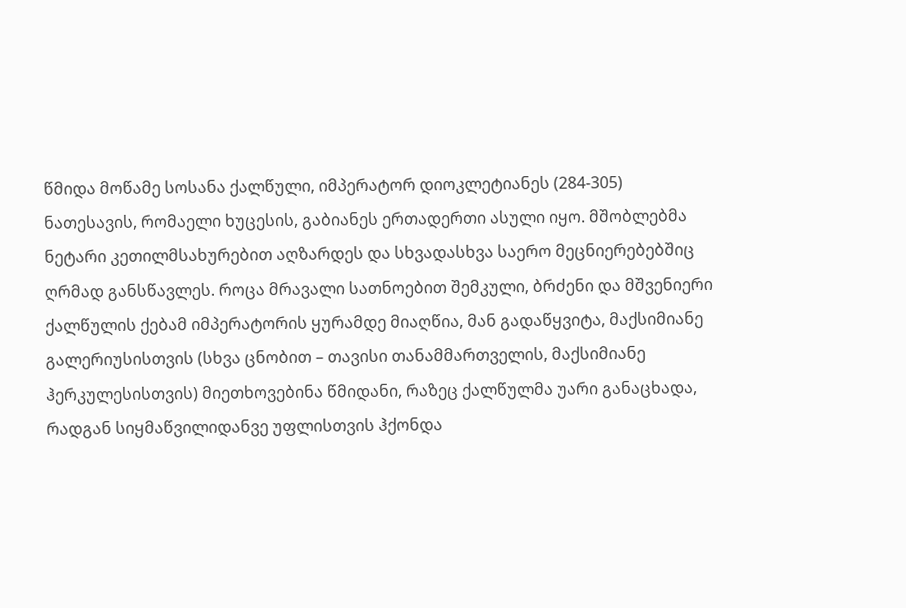წმიდა მოწამე სოსანა ქალწული, იმპერატორ დიოკლეტიანეს (284-305) ნათესავის, რომაელი ხუცესის, გაბიანეს ერთადერთი ასული იყო. მშობლებმა ნეტარი კეთილმსახურებით აღზარდეს და სხვადასხვა საერო მეცნიერებებშიც ღრმად განსწავლეს. როცა მრავალი სათნოებით შემკული, ბრძენი და მშვენიერი ქალწულის ქებამ იმპერატორის ყურამდე მიაღწია, მან გადაწყვიტა, მაქსიმიანე გალერიუსისთვის (სხვა ცნობით – თავისი თანამმართველის, მაქსიმიანე ჰერკულესისთვის) მიეთხოვებინა წმიდანი, რაზეც ქალწულმა უარი განაცხადა, რადგან სიყმაწვილიდანვე უფლისთვის ჰქონდა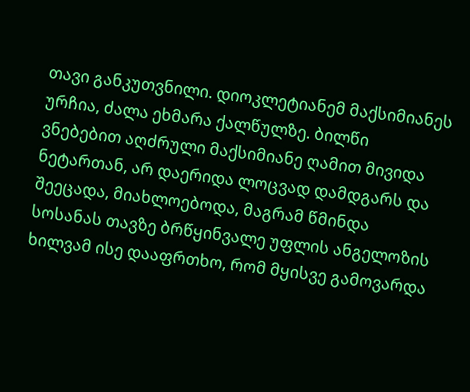თავი განკუთვნილი. დიოკლეტიანემ მაქსიმიანეს ურჩია, ძალა ეხმარა ქალწულზე. ბილწი ვნებებით აღძრული მაქსიმიანე ღამით მივიდა ნეტართან, არ დაერიდა ლოცვად დამდგარს და შეეცადა, მიახლოებოდა, მაგრამ წმინდა სოსანას თავზე ბრწყინვალე უფლის ანგელოზის ხილვამ ისე დააფრთხო, რომ მყისვე გამოვარდა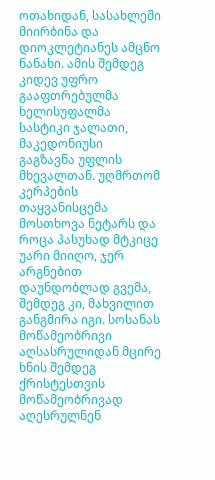ოთახიდან, სასახლეში მიირბინა და დიოკლეტიანეს ამცნო ნანახი. ამის შემდეგ კიდევ უფრო გააფთრებულმა ხელისუფალმა სასტიკი ჯალათი, მაკედონიუსი გაგზავნა უფლის მხევალთან. უღმრთომ კერპების თაყვანისცემა მოსთხოვა ნეტარს და როცა პასუხად მტკიცე უარი მიიღო, ჯერ არგნებით დაუნდობლად გვემა, შემდეგ კი, მახვილით განგმირა იგი. სოსანას მოწამეობრივი აღსასრულიდან მცირე ხნის შემდეგ ქრისტესთვის მოწამეობრივად აღესრულნენ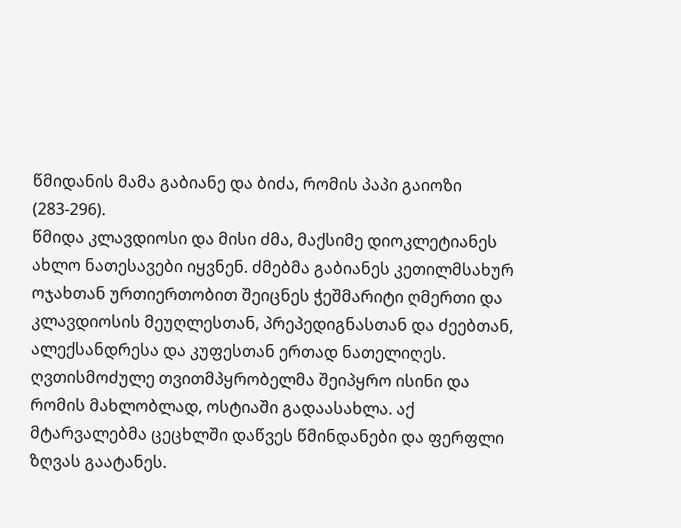წმიდანის მამა გაბიანე და ბიძა, რომის პაპი გაიოზი (283-296).
წმიდა კლავდიოსი და მისი ძმა, მაქსიმე დიოკლეტიანეს ახლო ნათესავები იყვნენ. ძმებმა გაბიანეს კეთილმსახურ ოჯახთან ურთიერთობით შეიცნეს ჭეშმარიტი ღმერთი და კლავდიოსის მეუღლესთან, პრეპედიგნასთან და ძეებთან, ალექსანდრესა და კუფესთან ერთად ნათელიღეს. ღვთისმოძულე თვითმპყრობელმა შეიპყრო ისინი და რომის მახლობლად, ოსტიაში გადაასახლა. აქ მტარვალებმა ცეცხლში დაწვეს წმინდანები და ფერფლი ზღვას გაატანეს.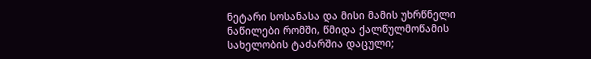ნეტარი სოსანასა და მისი მამის უხრწნელი ნაწილები რომში, წმიდა ქალწულმოწამის სახელობის ტაძარშია დაცული;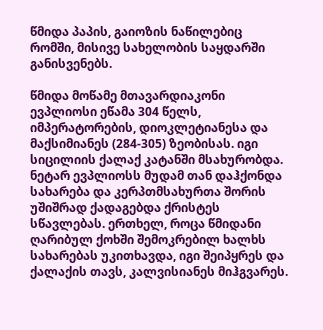წმიდა პაპის, გაიოზის ნაწილებიც რომში, მისივე სახელობის საყდარში განისვენებს.

წმიდა მოწამე მთავარდიაკონი ევპლიოსი ეწამა 304 წელს, იმპერატორების, დიოკლეტიანესა და მაქსიმიანეს (284-305) ზეობისას. იგი სიცილიის ქალაქ კატანში მსახურობდა. ნეტარ ევპლიოსს მუდამ თან დაჰქონდა სახარება და კერპთმსახურთა შორის უშიშრად ქადაგებდა ქრისტეს სწავლებას. ერთხელ, როცა წმიდანი ღარიბულ ქოხში შემოკრებილ ხალხს სახარებას უკითხავდა, იგი შეიპყრეს და ქალაქის თავს, კალვისიანეს მიჰგვარეს.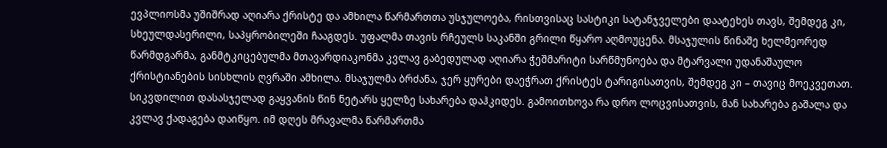ევპლიოსმა უშიშრად აღიარა ქრისტე და ამხილა წარმართთა უსჯულოება, რისთვისაც სასტიკი სატანჯველები დაატეხეს თავს, შემდეგ კი, სხეულდასერილი, საპყრობილეში ჩააგდეს. უფალმა თავის რჩეულს საკანში გრილი წყარო აღმოუცენა. მსაჯულის წინაშე ხელმეორედ წარმდგარმა, განმტკიცებულმა მთავარდიაკონმა კვლავ გაბედულად აღიარა ჭეშმარიტი სარწმუნოება და მტარვალი უდანაშაულო ქრისტიანების სისხლის ღვრაში ამხილა. მსაჯულმა ბრძანა, ჯერ ყურები დაეჭრათ ქრისტეს ტარიგისათვის, შემდეგ კი – თავიც მოეკვეთათ. სიკვდილით დასასჯელად გაყვანის წინ ნეტარს ყელზე სახარება დაჰკიდეს. გამოითხოვა რა დრო ლოცვისათვის, მან სახარება გაშალა და კვლავ ქადაგება დაიწყო. იმ დღეს მრავალმა წარმართმა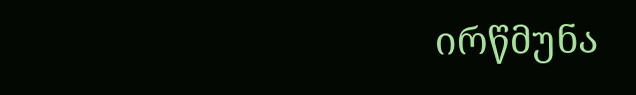ირწმუნა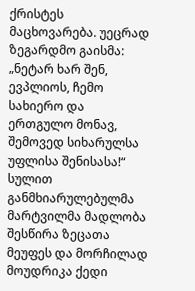ქრისტეს მაცხოვარება. უეცრად ზეგარდმო გაისმა: „ნეტარ ხარ შენ, ევპლიოს, ჩემო სახიერო და ერთგულო მონავ, შემოვედ სიხარულსა უფლისა შენისასა!“ სულით განმხიარულებულმა მარტვილმა მადლობა შესწირა ზეცათა მეუფეს და მორჩილად მოუდრიკა ქედი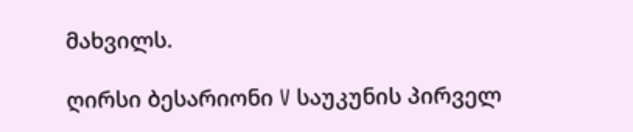მახვილს.

ღირსი ბესარიონი V საუკუნის პირველ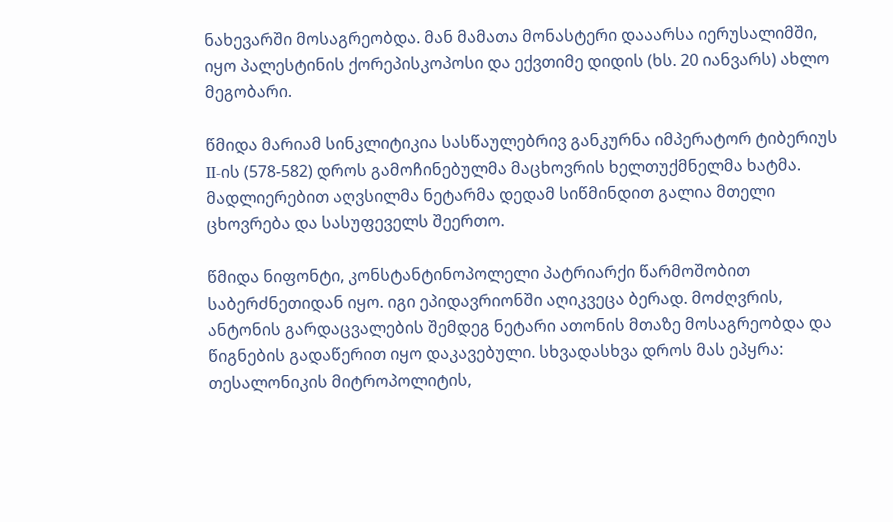ნახევარში მოსაგრეობდა. მან მამათა მონასტერი დააარსა იერუსალიმში, იყო პალესტინის ქორეპისკოპოსი და ექვთიმე დიდის (ხს. 20 იანვარს) ახლო მეგობარი.

წმიდა მარიამ სინკლიტიკია სასწაულებრივ განკურნა იმპერატორ ტიბერიუს II-ის (578-582) დროს გამოჩინებულმა მაცხოვრის ხელთუქმნელმა ხატმა. მადლიერებით აღვსილმა ნეტარმა დედამ სიწმინდით გალია მთელი ცხოვრება და სასუფეველს შეერთო.

წმიდა ნიფონტი, კონსტანტინოპოლელი პატრიარქი წარმოშობით საბერძნეთიდან იყო. იგი ეპიდავრიონში აღიკვეცა ბერად. მოძღვრის, ანტონის გარდაცვალების შემდეგ ნეტარი ათონის მთაზე მოსაგრეობდა და წიგნების გადაწერით იყო დაკავებული. სხვადასხვა დროს მას ეპყრა: თესალონიკის მიტროპოლიტის,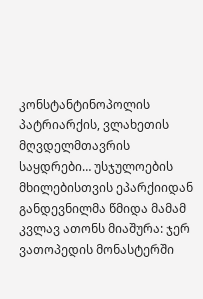კონსტანტინოპოლის პატრიარქის, ვლახეთის მღვდელმთავრის საყდრები… უსჯულოების მხილებისთვის ეპარქიიდან განდევნილმა წმიდა მამამ კვლავ ათონს მიაშურა: ჯერ ვათოპედის მონასტერში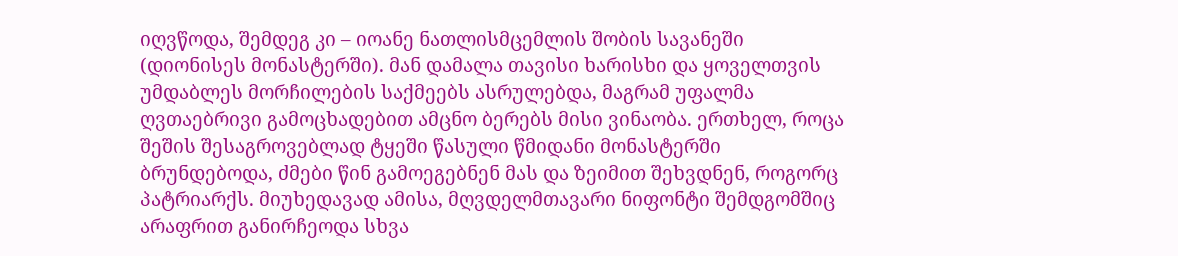იღვწოდა, შემდეგ კი – იოანე ნათლისმცემლის შობის სავანეში (დიონისეს მონასტერში). მან დამალა თავისი ხარისხი და ყოველთვის უმდაბლეს მორჩილების საქმეებს ასრულებდა, მაგრამ უფალმა ღვთაებრივი გამოცხადებით ამცნო ბერებს მისი ვინაობა. ერთხელ, როცა შეშის შესაგროვებლად ტყეში წასული წმიდანი მონასტერში ბრუნდებოდა, ძმები წინ გამოეგებნენ მას და ზეიმით შეხვდნენ, როგორც პატრიარქს. მიუხედავად ამისა, მღვდელმთავარი ნიფონტი შემდგომშიც არაფრით განირჩეოდა სხვა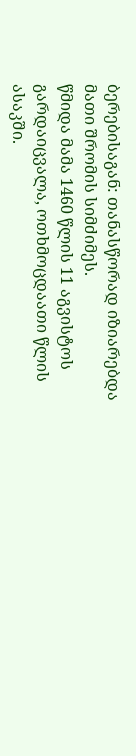ბერებისაგან: თანასწორად იზიარებდა მათი შრომის სიმძიმეს.
წმიდა მამა 1460 წლის 11 აგვისტოს გარდაიცვალა, ოთხმოცდაათი წლის ასაკში.